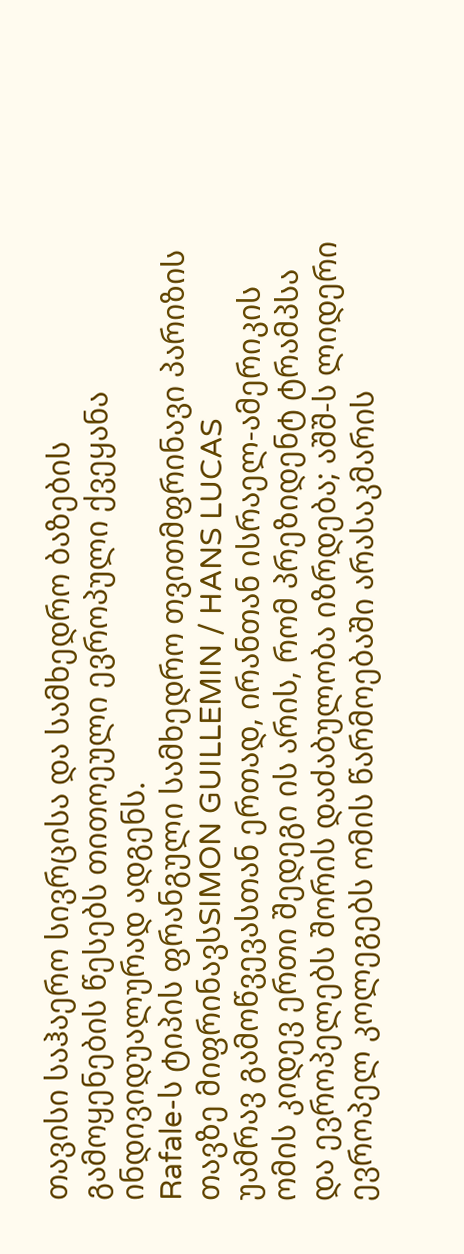თავისი საჰაერო სივრცისა და სამხედრო ბაზების გამოყენების წესებს თითოეული ევროპული ქვეყანა ინდივიდუალურად ადგენს.
Rafale-ს ტიპის ფრანგული სამხედრო თვითმფრინავი პარიზის თავზე მიფრინავსSIMON GUILLEMIN / HANS LUCAS
უამრავ გამოწვევასთან ერთად, ირანთან ისრაელ-ამერიკის ომის კიდევ ერთი შედეგი ის არის, რომ პრეზიდენტ ტრამპსა და ევროპელებს შორის დაძაბულობა იზრდება; აშშ-ს ლიდერი ევროპელ კოლეგებს ომის წარმოებაში არასაკმარის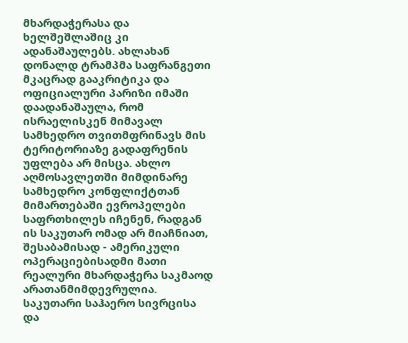მხარდაჭერასა და ხელშეშლაშიც კი ადანაშაულებს. ახლახან დონალდ ტრამპმა საფრანგეთი მკაცრად გააკრიტიკა და ოფიციალური პარიზი იმაში დაადანაშაულა, რომ ისრაელისკენ მიმავალ სამხედრო თვითმფრინავს მის ტერიტორიაზე გადაფრენის უფლება არ მისცა. ახლო აღმოსავლეთში მიმდინარე სამხედრო კონფლიქტთან მიმართებაში ევროპელები საფრთხილეს იჩენენ, რადგან ის საკუთარ ომად არ მიაჩნიათ, შესაბამისად - ამერიკული ოპერაციებისადმი მათი რეალური მხარდაჭერა საკმაოდ არათანმიმდევრულია.
საკუთარი საჰაერო სივრცისა და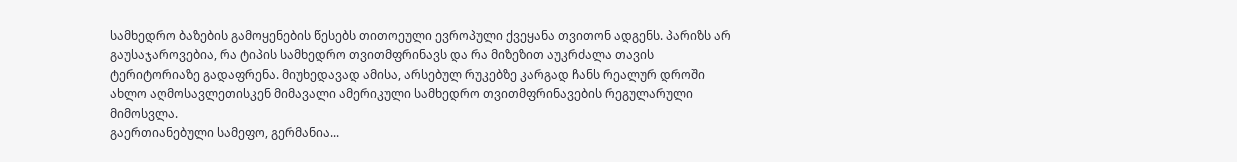სამხედრო ბაზების გამოყენების წესებს თითოეული ევროპული ქვეყანა თვითონ ადგენს. პარიზს არ გაუსაჯაროვებია, რა ტიპის სამხედრო თვითმფრინავს და რა მიზეზით აუკრძალა თავის ტერიტორიაზე გადაფრენა. მიუხედავად ამისა, არსებულ რუკებზე კარგად ჩანს რეალურ დროში ახლო აღმოსავლეთისკენ მიმავალი ამერიკული სამხედრო თვითმფრინავების რეგულარული მიმოსვლა.
გაერთიანებული სამეფო, გერმანია...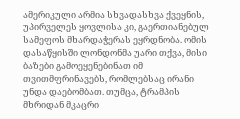ამერიკული არმია სხვადასხვა ქვეყნის, უპირველეს ყოვლისა კი, გაერთიანებულ სამეფოს მხარდაჭერას ეყრდნობა. ომის დასაწყისში ლონდონმა უარი თქვა, მისი ბაზები გამოეყენებინათ იმ თვითმფრინავებს, რომლებსაც ირანი უნდა დაებომბათ. თუმცა, ტრამპის მხრიდან მკაცრი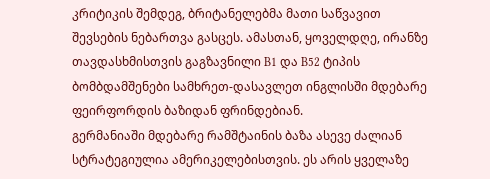კრიტიკის შემდეგ, ბრიტანელებმა მათი საწვავით შევსების ნებართვა გასცეს. ამასთან, ყოველდღე, ირანზე თავდასხმისთვის გაგზავნილი B1 და B52 ტიპის ბომბდამშენები სამხრეთ-დასავლეთ ინგლისში მდებარე ფეირფორდის ბაზიდან ფრინდებიან.
გერმანიაში მდებარე რამშტაინის ბაზა ასევე ძალიან სტრატეგიულია ამერიკელებისთვის. ეს არის ყველაზე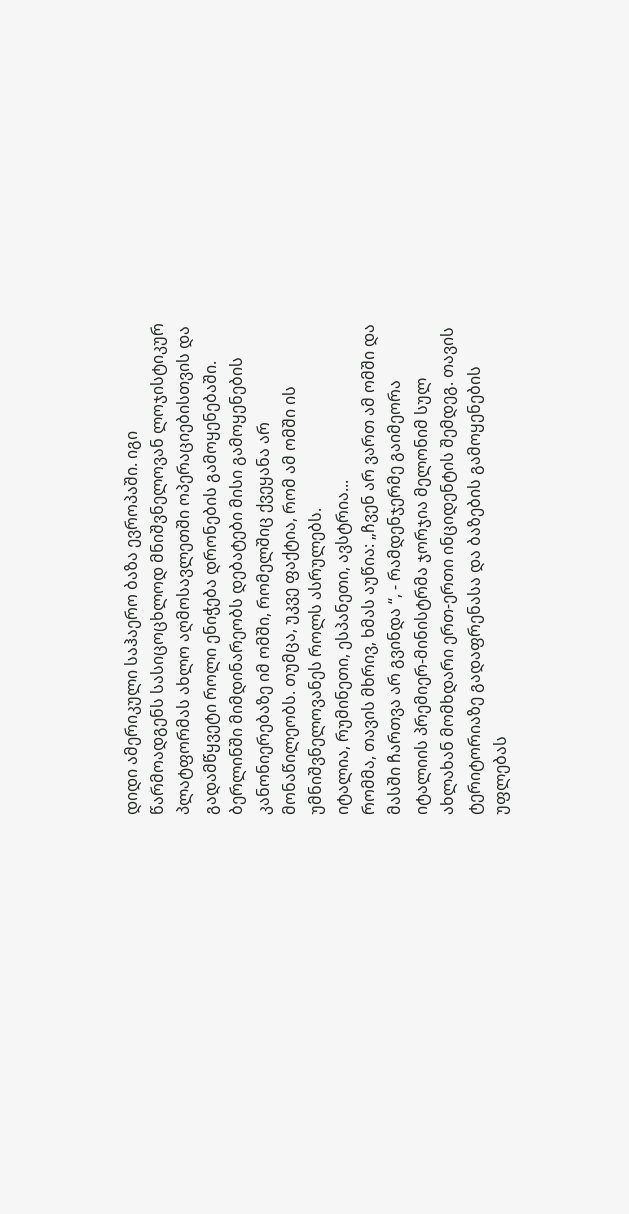დიდი ამერიკული საჰაერო ბაზა ევროპაში. იგი წარმოადგენს სასიცოცხლოდ მნიშვნელოვან ლოჯისტიკურ პლატფორმას ახლო აღმოსავლეთში ოპერაციებისთვის და გადამწყვეტი როლი ენიჭება დრონების გამოყენებაში. ბერლინში მიმდინარეობს დებატები მისი გამოყენების კანონიერებაზე იმ ომში, რომელშიც ქვეყანა არ მონაწილეობს. თუმცა, უკვე ფაქტია, რომ ამ ომში ის უმნიშვნელოვანეს როლს ასრულებს.
იტალია, რუმინეთი, ესპანეთი, ავსტრია...
რომმა, თავის მხრივ, ხმას აუწია: „ჩვენ არ ვართ ამ ომში და მასში ჩართვა არ გვინდა “, - რამდენჯერმე გაიმეორა იტალიის პრემიერ-მინისტრმა ჯორჯია მელონიმ სულ ახლახან მომხდარი ერთ-ერთი ინციდენტის შემდეგ. თავის ტერიტორიაზე გადაფრენასა და ბაზების გამოყენების უფლებას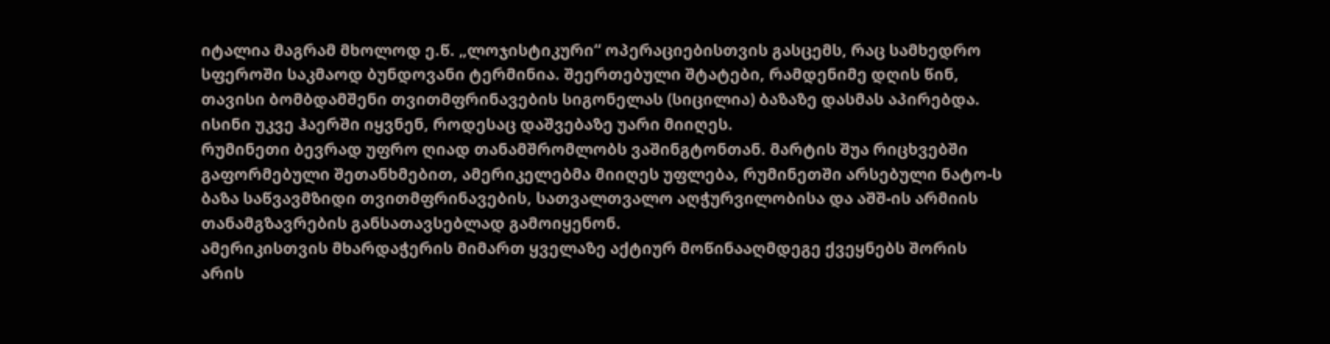იტალია მაგრამ მხოლოდ ე.წ. „ლოჯისტიკური“ ოპერაციებისთვის გასცემს, რაც სამხედრო სფეროში საკმაოდ ბუნდოვანი ტერმინია. შეერთებული შტატები, რამდენიმე დღის წინ, თავისი ბომბდამშენი თვითმფრინავების სიგონელას (სიცილია) ბაზაზე დასმას აპირებდა. ისინი უკვე ჰაერში იყვნენ, როდესაც დაშვებაზე უარი მიიღეს.
რუმინეთი ბევრად უფრო ღიად თანამშრომლობს ვაშინგტონთან. მარტის შუა რიცხვებში გაფორმებული შეთანხმებით, ამერიკელებმა მიიღეს უფლება, რუმინეთში არსებული ნატო-ს ბაზა საწვავმზიდი თვითმფრინავების, სათვალთვალო აღჭურვილობისა და აშშ-ის არმიის თანამგზავრების განსათავსებლად გამოიყენონ.
ამერიკისთვის მხარდაჭერის მიმართ ყველაზე აქტიურ მოწინააღმდეგე ქვეყნებს შორის არის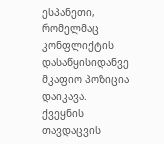ესპანეთი, რომელმაც კონფლიქტის დასაწყისიდანვე მკაფიო პოზიცია დაიკავა. ქვეყნის თავდაცვის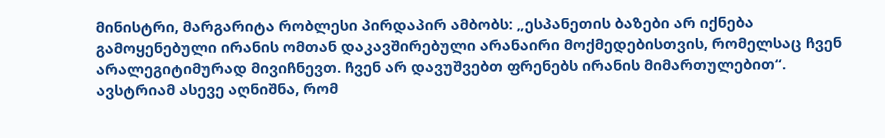მინისტრი, მარგარიტა რობლესი პირდაპირ ამბობს: „ესპანეთის ბაზები არ იქნება გამოყენებული ირანის ომთან დაკავშირებული არანაირი მოქმედებისთვის, რომელსაც ჩვენ არალეგიტიმურად მივიჩნევთ. ჩვენ არ დავუშვებთ ფრენებს ირანის მიმართულებით“. ავსტრიამ ასევე აღნიშნა, რომ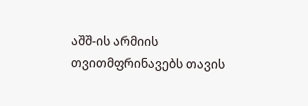აშშ-ის არმიის თვითმფრინავებს თავის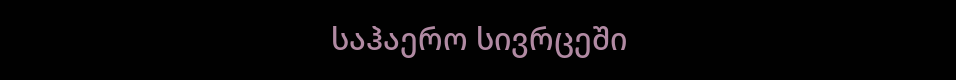საჰაერო სივრცეში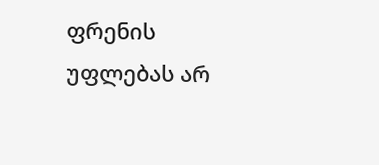ფრენის უფლებას არ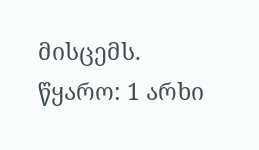მისცემს.
წყარო: 1 არხი